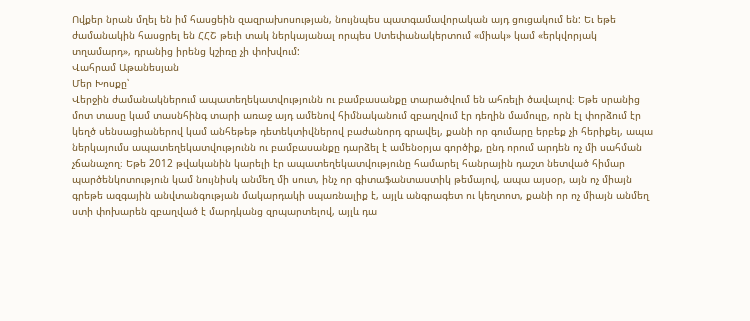Ովքեր նրան մղել են իմ հասցեին զազրախոսության, նույնպես պատգամավորական այդ ցուցակում են: Եւ եթե ժամանակին հասցրել են ՀՀՇ թեւի տակ ներկայանալ որպես Ստեփանակերտում «միակ» կամ «երկվորյակ տղամարդ», դրանից իրենց կշիռը չի փոխվում:
Վահրամ Աթանեսյան
Մեր Խոսքը՝
Վերջին ժամանակներում ապատեղեկատվությունն ու բամբասանքը տարածվում են ահռելի ծավալով։ Եթե սրանից մոտ տասը կամ տասնհինգ տարի առաջ այդ ամենով հիմնականում զբաղվում էր դեղին մամուլը, որն էլ փորձում էր կեղծ սենսացիաներով կամ անհեթեթ դետեկտիվներով բաժանորդ գրավել, քանի որ գումարը երբեք չի հերիքել, ապա ներկայումս ապատեղեկատվությունն ու բամբասանքը դարձել է ամենօրյա գործիք, ընդ որում արդեն ոչ մի սահման չճանաչող։ Եթե 2012 թվականին կարելի էր ապատեղեկատվությունը համարել հանրային դաշտ նետված հիմար պարծենկոտություն կամ նույնիսկ անմեղ մի սուտ, ինչ որ գիտաֆանտաստիկ թեմայով, ապա այսօր, այն ոչ միայն գրեթե ազգային անվտանգության մակարդակի սպառնալիք է, այլև անգրագետ ու կեղտոտ, քանի որ ոչ միայն անմեղ ստի փոխարեն զբաղված է մարդկանց զրպարտելով, այլև դա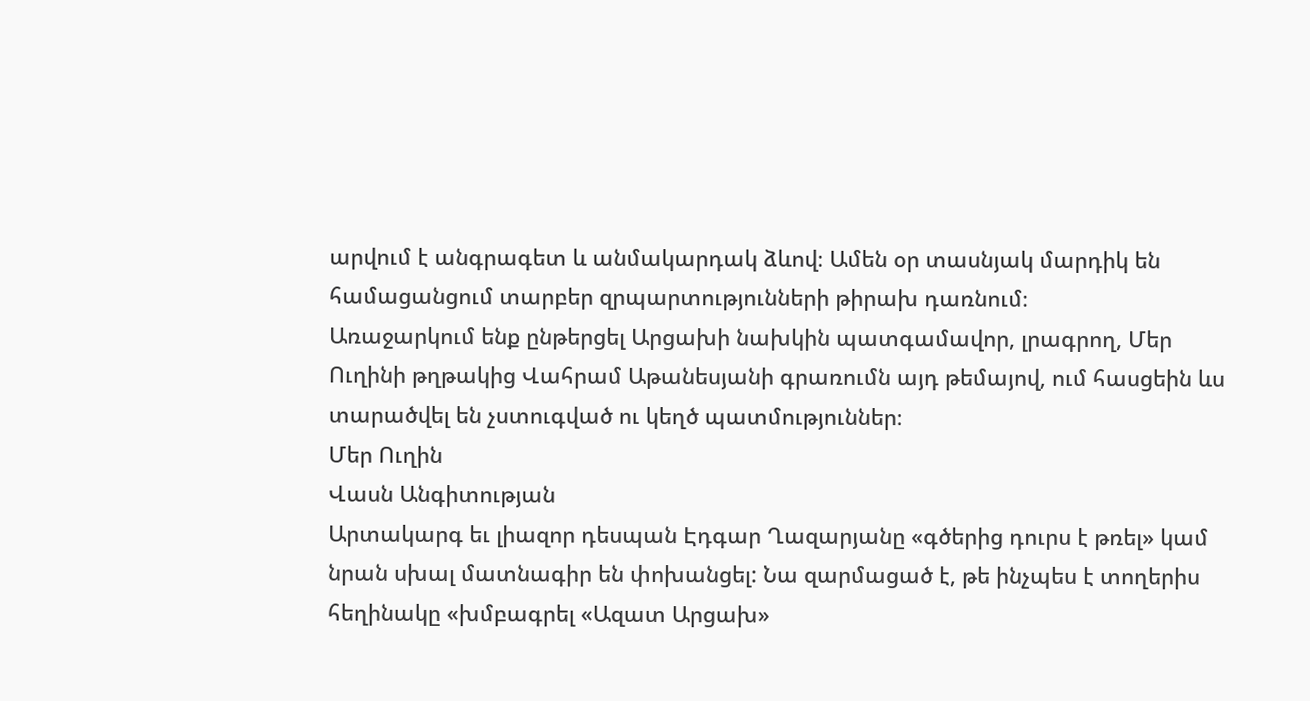արվում է անգրագետ և անմակարդակ ձևով։ Ամեն օր տասնյակ մարդիկ են համացանցում տարբեր զրպարտությունների թիրախ դառնում։
Առաջարկում ենք ընթերցել Արցախի նախկին պատգամավոր, լրագրող, Մեր Ուղինի թղթակից Վահրամ Աթանեսյանի գրառումն այդ թեմայով, ում հասցեին ևս տարածվել են չստուգված ու կեղծ պատմություններ։
Մեր Ուղին
Վասն Անգիտության
Արտակարգ եւ լիազոր դեսպան Էդգար Ղազարյանը «գծերից դուրս է թռել» կամ նրան սխալ մատնագիր են փոխանցել: Նա զարմացած է, թե ինչպես է տողերիս հեղինակը «խմբագրել «Ազատ Արցախ»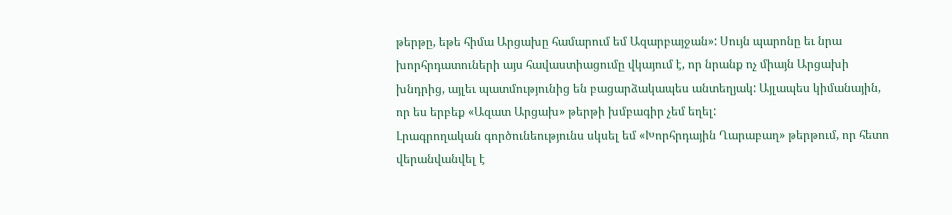թերթը, եթե հիմա Արցախը համարում եմ Ազարբայջան»: Սույն պարոնը եւ նրա խորհրդատուների այս հավաստիացումը վկայում է, որ նրանք ոչ միայն Արցախի խնդրից, այլեւ պատմությունից են բացարձակապես անտեղյակ: Այլապես կիմանային, որ ես երբեք «Ազատ Արցախ» թերթի խմբագիր չեմ եղել:
Լրագրողական գործունեությունս սկսել եմ «Խորհրդային Ղարաբաղ» թերթում, որ հետո վերանվանվել է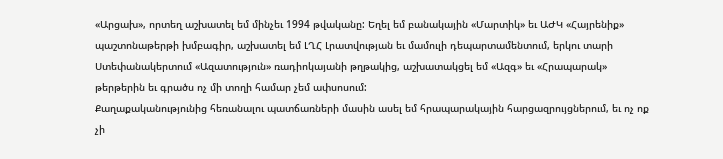«Արցախ», որտեղ աշխատել եմ մինչեւ 1994 թվականը: Եղել եմ բանակային «Մարտիկ» եւ ԱԺԿ «Հայրենիք» պաշտոնաթերթի խմբագիր, աշխատել եմ ԼՂՀ Լրատվության եւ մամուլի դեպարտամենտում, երկու տարի Ստեփանակերտում «Ազատություն» ռադիոկայանի թղթակից, աշխատակցել եմ «Ազգ» եւ «Հրապարակ» թերթերին եւ գրածս ոչ մի տողի համար չեմ ափսոսում:
Քաղաքականությունից հեռանալու պատճառների մասին ասել եմ հրապարակային հարցազրույցներում, եւ ոչ ոք չի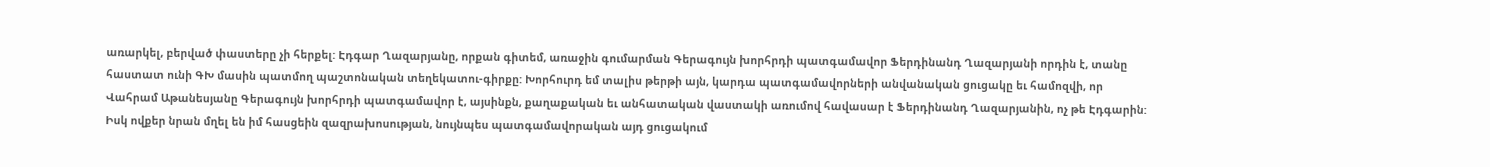առարկել, բերված փաստերը չի հերքել: Էդգար Ղազարյանը, որքան գիտեմ, առաջին գումարման Գերագույն խորհրդի պատգամավոր Ֆերդինանդ Ղազարյանի որդին է, տանը հաստատ ունի ԳԽ մասին պատմող պաշտոնական տեղեկատու-գիրքը: Խորհուրդ եմ տալիս թերթի այն, կարդա պատգամավորների անվանական ցուցակը եւ համոզվի, որ Վահրամ Աթանեսյանը Գերագույն խորհրդի պատգամավոր է, այսինքն, քաղաքական եւ անհատական վաստակի առումով հավասար է Ֆերդինանդ Ղազարյանին, ոչ թե Էդգարին: Իսկ ովքեր նրան մղել են իմ հասցեին զազրախոսության, նույնպես պատգամավորական այդ ցուցակում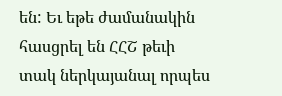են: Եւ եթե ժամանակին հասցրել են ՀՀՇ թեւի տակ ներկայանալ որպես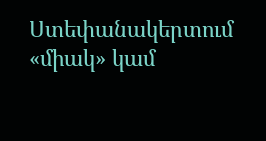Ստեփանակերտում «միակ» կամ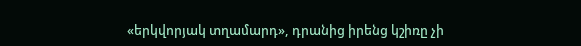«երկվորյակ տղամարդ», դրանից իրենց կշիռը չի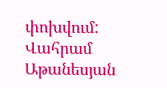փոխվում:
Վահրամ Աթանեսյան